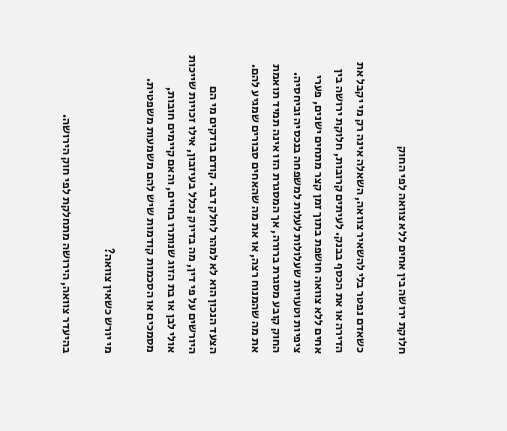חלוקת ירושה בין אחים ללא צוואה לפי החוק

כשאדם נפטר בלי להשאיר צוואה, השאלה אינה רק מי יקבל את הדירה או את הכסף בבנק. לעיתים קרובות, חלוקת ירושה בין אחים ללא צוואה חושפת בתוך זמן קצר מתחים ישנים, פערי ציפיות וטעויות שעלולות לעלות למשפחה בנכסיה וביחסיה. החוק קובע מסגרת ברורה, אך המסגרת הזו אינה תמיד תואמת את מה שהמנוח רצה, או את מה שהאחים סבורים שמגיע להם.

הצעד הנכון הוא לא למהר לחלק דבר. קודם בודקים מי הם היורשים על פי דין, מה בדיוק נכלל בעיזבון, אילו זכויות שייכות אולי לבן או בת הזוג שנותרו בחיים, והאם קיימים חובות, מסמכים או הסכמות קודמות שיש להם משמעות משפטית.

מי יורש כשאין צוואה?

בהיעדר צוואה, הירושה מתחלקת לפי חוק הירושה.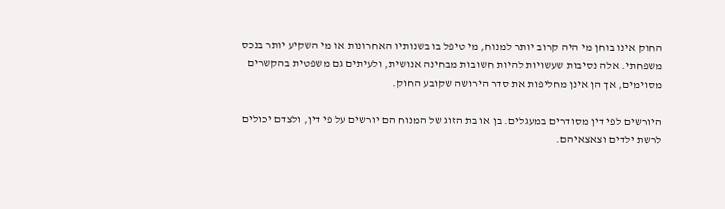החוק אינו בוחן מי היה קרוב יותר למנוח, מי טיפל בו בשנותיו האחרונות או מי השקיע יותר בנכס משפחתי. אלה נסיבות שעשויות להיות חשובות מבחינה אנושית, ולעיתים גם משפטית בהקשרים מסוימים, אך הן אינן מחליפות את סדר הירושה שקובע החוק.

היורשים לפי דין מסודרים במעגלים. בן או בת הזוג של המנוח הם יורשים על פי דין, ולצדם יכולים לרשת ילדים וצאצאיהם.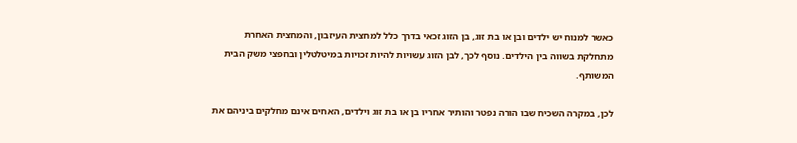כאשר למנוח יש ילדים ובן או בת זוג, בן הזוג זכאי בדרך כלל למחצית העיזבון, והמחצית האחרת מתחלקת בשווה בין הילדים. נוסף לכך, לבן הזוג עשויות להיות זכויות במיטלטלין ובחפצי משק הבית המשותף.

לכן, במקרה השכיח שבו הורה נפטר והותיר אחריו בן או בת זוג וילדים, האחים אינם מחלקים ביניהם את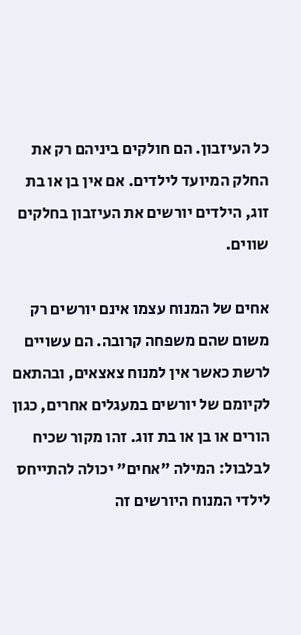כל העיזבון. הם חולקים ביניהם רק את החלק המיועד לילדים. אם אין בן או בת זוג, הילדים יורשים את העיזבון בחלקים שווים.

אחים של המנוח עצמו אינם יורשים רק משום שהם משפחה קרובה. הם עשויים לרשת כאשר אין למנוח צאצאים, ובהתאם לקיומם של יורשים במעגלים אחרים, כגון הורים או בן או בת זוג. זהו מקור שכיח לבלבול: המילה "אחים" יכולה להתייחס לילדי המנוח היורשים זה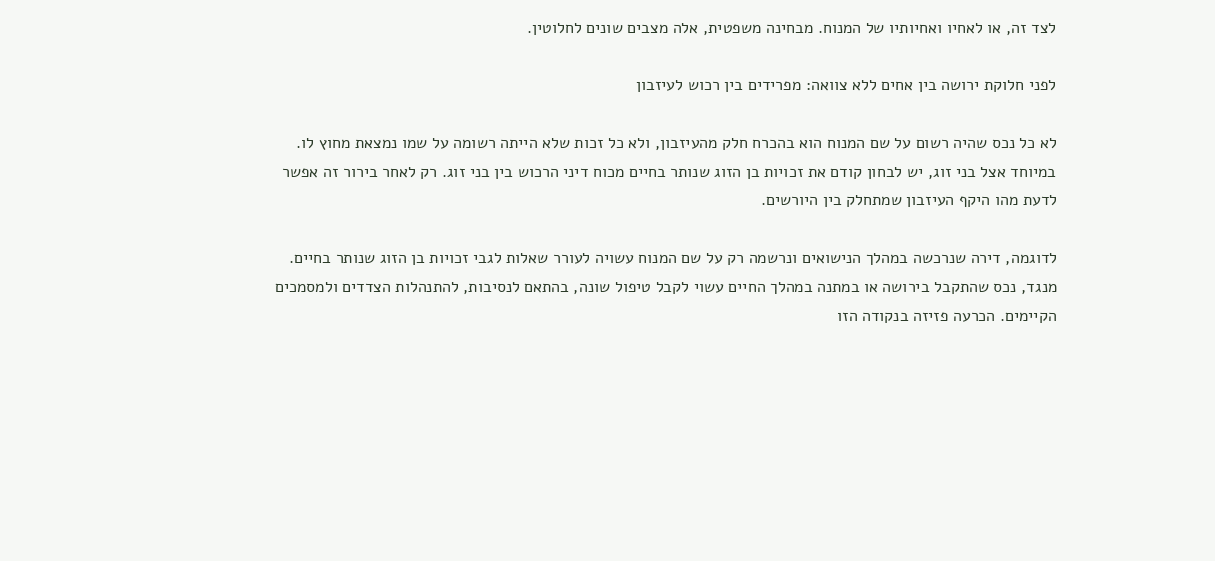לצד זה, או לאחיו ואחיותיו של המנוח. מבחינה משפטית, אלה מצבים שונים לחלוטין.

לפני חלוקת ירושה בין אחים ללא צוואה: מפרידים בין רכוש לעיזבון

לא כל נכס שהיה רשום על שם המנוח הוא בהכרח חלק מהעיזבון, ולא כל זכות שלא הייתה רשומה על שמו נמצאת מחוץ לו. במיוחד אצל בני זוג, יש לבחון קודם את זכויות בן הזוג שנותר בחיים מכוח דיני הרכוש בין בני זוג. רק לאחר בירור זה אפשר לדעת מהו היקף העיזבון שמתחלק בין היורשים.

לדוגמה, דירה שנרכשה במהלך הנישואים ונרשמה רק על שם המנוח עשויה לעורר שאלות לגבי זכויות בן הזוג שנותר בחיים. מנגד, נכס שהתקבל בירושה או במתנה במהלך החיים עשוי לקבל טיפול שונה, בהתאם לנסיבות, להתנהלות הצדדים ולמסמכים הקיימים. הכרעה פזיזה בנקודה הזו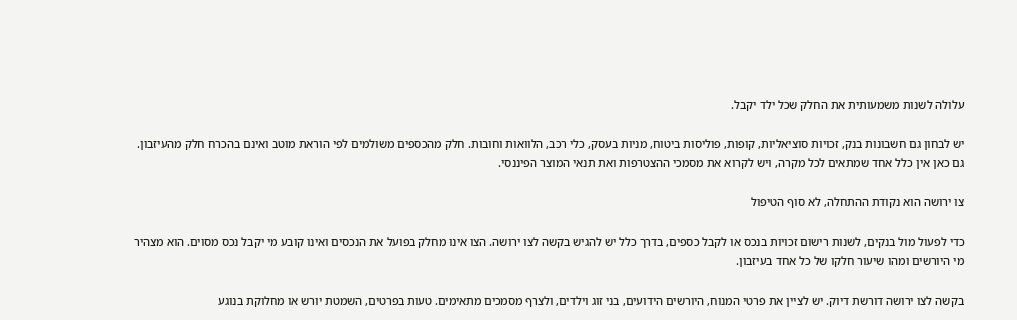עלולה לשנות משמעותית את החלק שכל ילד יקבל.

יש לבחון גם חשבונות בנק, זכויות סוציאליות, קופות, פוליסות ביטוח, מניות בעסק, כלי רכב, הלוואות וחובות. חלק מהכספים משולמים לפי הוראת מוטב ואינם בהכרח חלק מהעיזבון. גם כאן אין כלל אחד שמתאים לכל מקרה, ויש לקרוא את מסמכי ההצטרפות ואת תנאי המוצר הפיננסי.

צו ירושה הוא נקודת ההתחלה, לא סוף הטיפול

כדי לפעול מול בנקים, לשנות רישום זכויות בנכס או לקבל כספים, בדרך כלל יש להגיש בקשה לצו ירושה. הצו אינו מחלק בפועל את הנכסים ואינו קובע מי יקבל נכס מסוים. הוא מצהיר מי היורשים ומהו שיעור חלקו של כל אחד בעיזבון.

בקשה לצו ירושה דורשת דיוק. יש לציין את פרטי המנוח, היורשים הידועים, בני זוג וילדים, ולצרף מסמכים מתאימים. טעות בפרטים, השמטת יורש או מחלוקת בנוגע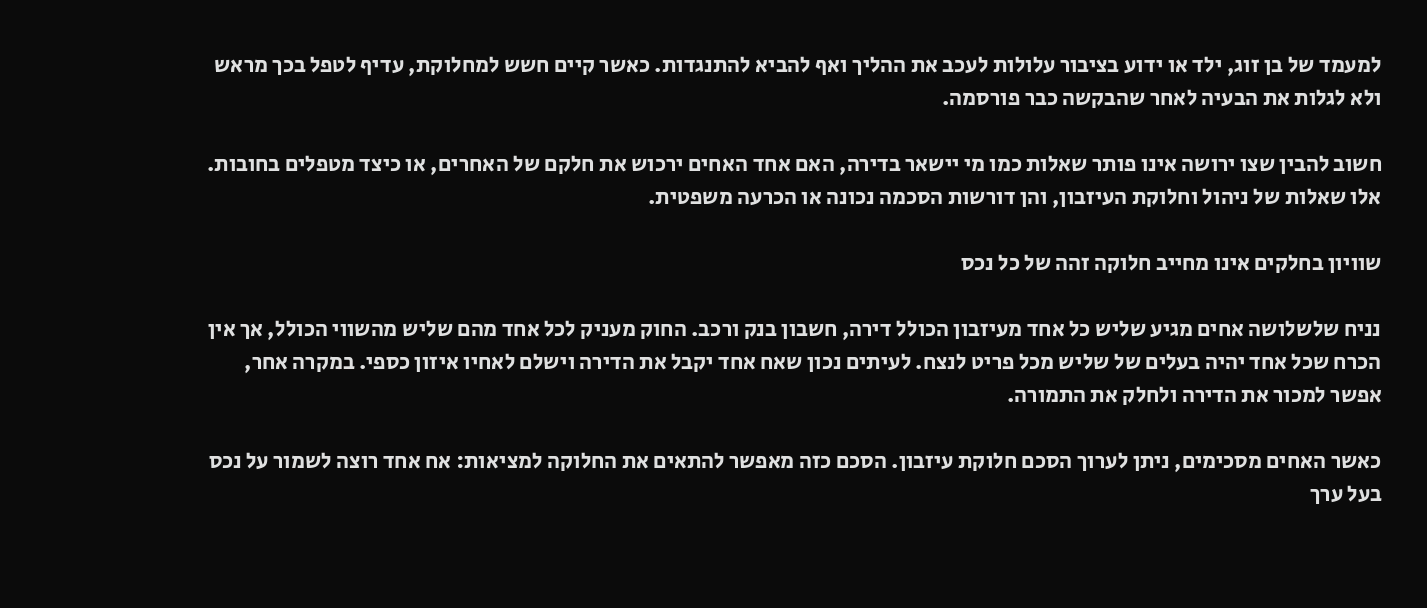למעמד של בן זוג, ילד או ידוע בציבור עלולות לעכב את ההליך ואף להביא להתנגדות. כאשר קיים חשש למחלוקת, עדיף לטפל בכך מראש ולא לגלות את הבעיה לאחר שהבקשה כבר פורסמה.

חשוב להבין שצו ירושה אינו פותר שאלות כמו מי יישאר בדירה, האם אחד האחים ירכוש את חלקם של האחרים, או כיצד מטפלים בחובות. אלו שאלות של ניהול וחלוקת העיזבון, והן דורשות הסכמה נכונה או הכרעה משפטית.

שוויון בחלקים אינו מחייב חלוקה זהה של כל נכס

נניח שלשלושה אחים מגיע שליש כל אחד מעיזבון הכולל דירה, חשבון בנק ורכב. החוק מעניק לכל אחד מהם שליש מהשווי הכולל, אך אין הכרח שכל אחד יהיה בעלים של שליש מכל פריט לנצח. לעיתים נכון שאח אחד יקבל את הדירה וישלם לאחיו איזון כספי. במקרה אחר, אפשר למכור את הדירה ולחלק את התמורה.

כאשר האחים מסכימים, ניתן לערוך הסכם חלוקת עיזבון. הסכם כזה מאפשר להתאים את החלוקה למציאות: אח אחד רוצה לשמור על נכס בעל ערך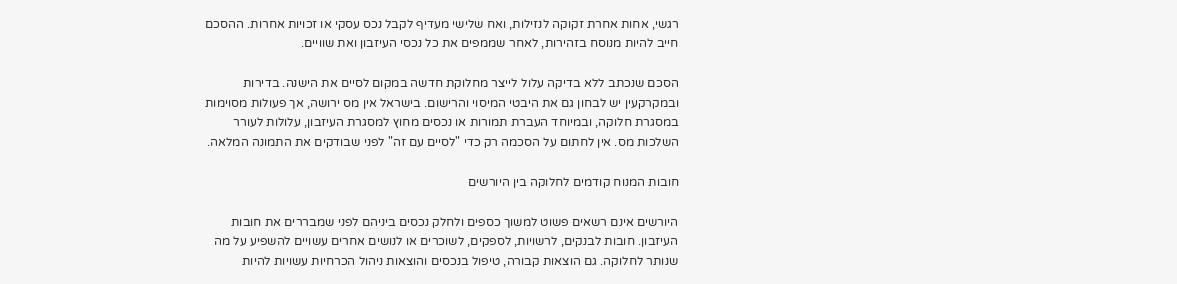רגשי, אחות אחרת זקוקה לנזילות, ואח שלישי מעדיף לקבל נכס עסקי או זכויות אחרות. ההסכם חייב להיות מנוסח בזהירות, לאחר שממפים את כל נכסי העיזבון ואת שוויים.

הסכם שנכתב ללא בדיקה עלול לייצר מחלוקת חדשה במקום לסיים את הישנה. בדירות ובמקרקעין יש לבחון גם את היבטי המיסוי והרישום. בישראל אין מס ירושה, אך פעולות מסוימות במסגרת חלוקה, ובמיוחד העברת תמורות או נכסים מחוץ למסגרת העיזבון, עלולות לעורר השלכות מס. אין לחתום על הסכמה רק כדי "לסיים עם זה" לפני שבודקים את התמונה המלאה.

חובות המנוח קודמים לחלוקה בין היורשים

היורשים אינם רשאים פשוט למשוך כספים ולחלק נכסים ביניהם לפני שמבררים את חובות העיזבון. חובות לבנקים, לרשויות, לספקים, לשוכרים או לנושים אחרים עשויים להשפיע על מה שנותר לחלוקה. גם הוצאות קבורה, טיפול בנכסים והוצאות ניהול הכרחיות עשויות להיות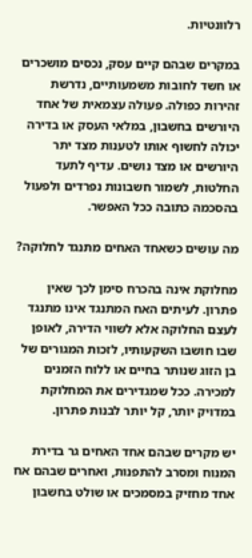רלוונטיות.

במקרים שבהם קיים עסק, נכסים מושכרים או חשד לחובות משמעותיים, נדרשת זהירות כפולה. פעולה עצמאית של אחד היורשים בחשבון, במלאי העסק או בדירה יכולה לחשוף אותו לטענות מצד יתר היורשים או מצד נושים. עדיף לתעד החלטות, לשמור חשבונות נפרדים ולפעול בהסכמה כתובה ככל האפשר.

מה עושים כשאחד האחים מתנגד לחלוקה?

מחלוקת אינה בהכרח סימן לכך שאין פתרון. לעיתים האח המתנגד אינו מתנגד לעצם החלוקה אלא לשווי הדירה, לאופן שבו חושבו השקעותיו, לזכות המגורים של בן הזוג שנותר בחיים או ללוח הזמנים למכירה. ככל שמגדירים את המחלוקת במדויק יותר, קל יותר לבנות פתרון.

יש מקרים שבהם אחד האחים גר בדירת המנוח ומסרב להתפנות, ואחרים שבהם אח אחד מחזיק במסמכים או שולט בחשבון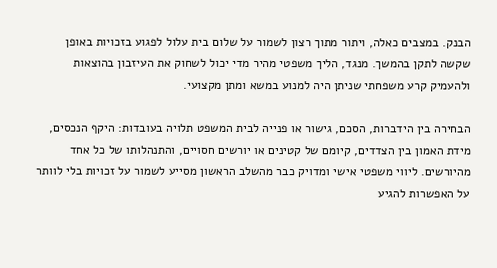הבנק. במצבים כאלה, ויתור מתוך רצון לשמור על שלום בית עלול לפגוע בזכויות באופן שקשה לתקן בהמשך. מנגד, הליך משפטי מהיר מדי יכול לשחוק את העיזבון בהוצאות ולהעמיק קרע משפחתי שניתן היה למנוע במשא ומתן מקצועי.

הבחירה בין הידברות, הסכם, גישור או פנייה לבית המשפט תלויה בעובדות: היקף הנכסים, מידת האמון בין הצדדים, קיומם של קטינים או יורשים חסויים, והתנהלותו של כל אחד מהיורשים. ליווי משפטי אישי ומדויק כבר מהשלב הראשון מסייע לשמור על זכויות בלי לוותר על האפשרות להגיע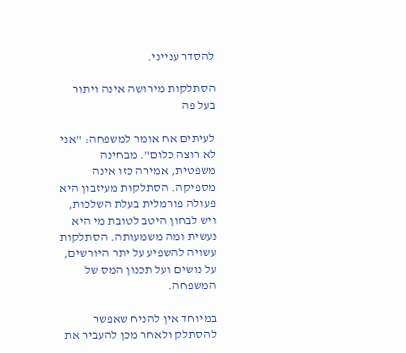להסדר ענייני.

הסתלקות מירושה אינה ויתור בעל פה

לעיתים אח אומר למשפחה: "אני לא רוצה כלום". מבחינה משפטית, אמירה כזו אינה מספיקה. הסתלקות מעיזבון היא פעולה פורמלית בעלת השלכות, ויש לבחון היטב לטובת מי היא נעשית ומה משמעותה. הסתלקות עשויה להשפיע על יתר היורשים, על נושים ועל תכנון המס של המשפחה.

במיוחד אין להניח שאפשר להסתלק ולאחר מכן להעביר את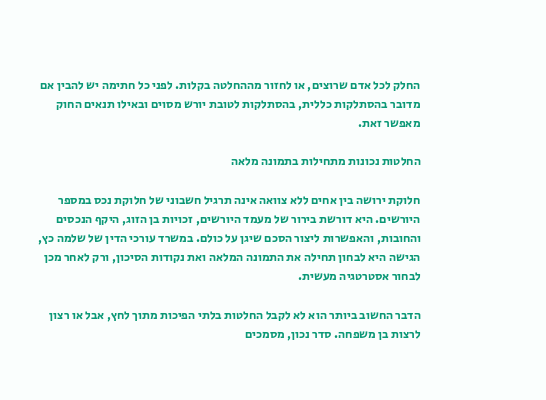החלק לכל אדם שרוצים, או לחזור מההחלטה בקלות. לפני כל חתימה יש להבין אם מדובר בהסתלקות כללית, בהסתלקות לטובת יורש מסוים ובאילו תנאים החוק מאפשר זאת.

החלטות נכונות מתחילות בתמונה מלאה

חלוקת ירושה בין אחים ללא צוואה אינה תרגיל חשבוני של חלוקת נכס במספר היורשים. היא דורשת בירור של מעמד היורשים, זכויות בן הזוג, היקף הנכסים והחובות, והאפשרות ליצור הסכם שיגן על כולם. במשרד עורכי הדין של שלמה כץ, הגישה היא לבחון תחילה את התמונה המלאה ואת נקודות הסיכון, ורק לאחר מכן לבחור אסטרטגיה מעשית.

הדבר החשוב ביותר הוא לא לקבל החלטות בלתי הפיכות מתוך לחץ, אבל או רצון לרצות בן משפחה. סדר נכון, מסמכים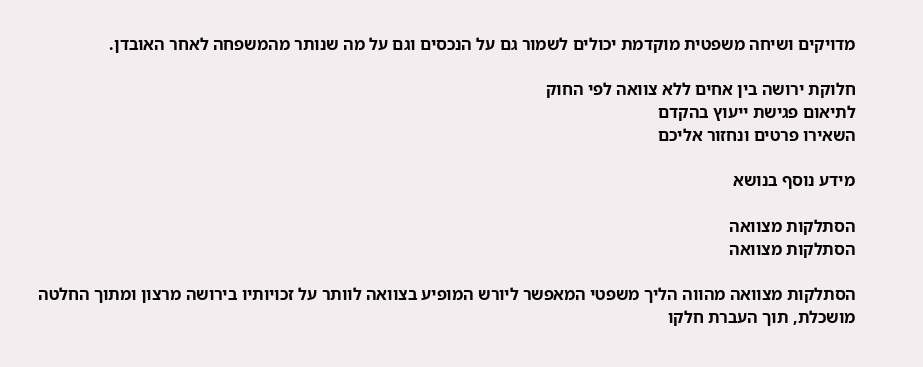מדויקים ושיחה משפטית מוקדמת יכולים לשמור גם על הנכסים וגם על מה שנותר מהמשפחה לאחר האובדן.

חלוקת ירושה בין אחים ללא צוואה לפי החוק
לתיאום פגישת ייעוץ בהקדם
השאירו פרטים ונחזור אליכם

מידע נוסף בנושא

הסתלקות מצוואה
הסתלקות מצוואה

הסתלקות מצוואה מהווה הליך משפטי המאפשר ליורש המופיע בצוואה לוותר על זכויותיו בירושה מרצון ומתוך החלטה מושכלת, תוך העברת חלקו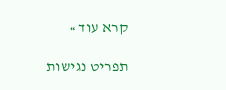קרא עוד »

תפריט נגישות